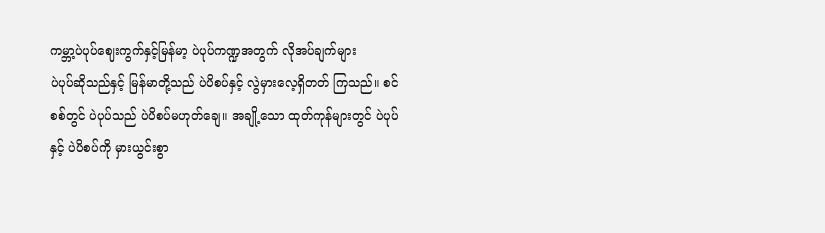ကမ္ဘာ့ပဲပုပ်ဈေးကွက်နှင့်မြန်မာ့ ပဲပုပ်ကဏ္ဍအတွက် လိုအပ်ချက်များ
ပဲပုပ်ဆိုသည်နှင့် မြန်မာတို့သည် ပဲပိစပ်နှင့် လွဲမှားလေ့ရှိတတ် ကြသည်။ စင်စစ်တွင် ပဲပုပ်သည် ပဲပိစပ်မဟုတ်ချေ။ အချို့သော ထုတ်ကုန်များတွင် ပဲပုပ်နှင့် ပဲပိစပ်ကို မှားယွင်းစွာ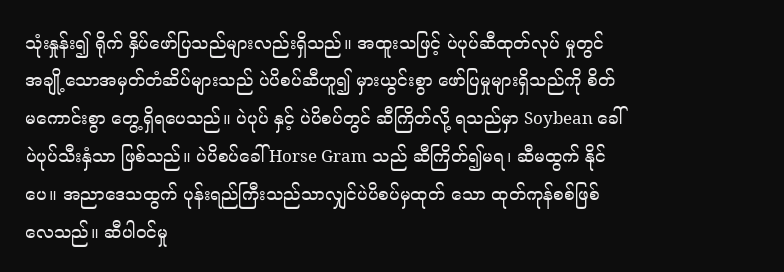သုံးနှုန်း၍ ရိုက် နှိပ်ဖော်ပြသည်များလည်းရှိသည်။ အထူးသဖြင့် ပဲပုပ်ဆီထုတ်လုပ် မှုတွင် အချို့သောအမှတ်တံဆိပ်များသည် ပဲပိစပ်ဆီဟူ၍ မှားယွင်းစွာ ဖော်ပြမှုများရှိသည်ကို စိတ်မကောင်းစွာ တွေ့ရှိရပေသည်။ ပဲပုပ် နှင့် ပဲပိစပ်တွင် ဆီကြိတ်လို့ ရသည်မှာ Soybean ခေါ်ပဲပုပ်သီးနှံသာ ဖြစ်သည်။ ပဲပိစပ်ခေါ် Horse Gram သည် ဆီကြိတ်၍မရ၊ ဆီမထွက် နိုင်ပေ။ အညာဒေသထွက် ပုန်းရည်ကြီးသည်သာလျှင်ပဲပိစပ်မှထုတ် သော ထုတ်ကုန်စစ်ဖြစ်လေသည်။ ဆီပါဝင်မှု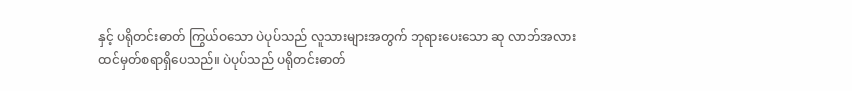နှင့် ပရိုတင်းဓာတ် ကြွယ်ဝသော ပဲပုပ်သည် လူသားများအတွက် ဘုရားပေးသော ဆု လာဘ်အလား ထင်မှတ်စရာရှိပေသည်။ ပဲပုပ်သည် ပရိုတင်းဓာတ်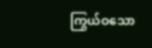ကြွယ်ဝသော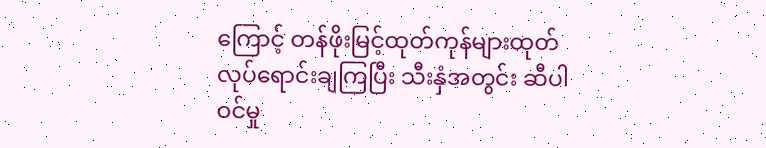ကြောင့် တန်ဖိုးမြင့်ထုတ်ကုန်များထုတ်လုပ်ရောင်းချကြပြီး သီးနှံအတွင်း ဆီပါဝင်မှု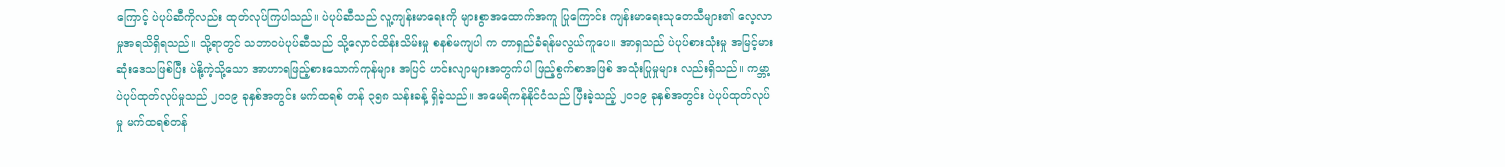ကြောင့် ပဲပုပ်ဆီကိုလည်း ထုတ်လုပ်ကြပါသည်။ ပဲပုပ်ဆီသည် လူ့ကျန်းမာရေးကို များစွာအထောက်အကူ ပြုကြောင်း ကျန်းမာရေးသုတေသီများ၏ လေ့လာမှုအရသိရှိရသည်။ သို့ရာတွင် သဘာဝပဲပုပ်ဆီသည် သို့လှောင်ထိန်းသိမ်းမှု စနစ်မကျပါ က တာရှည်ခံရန်မလွယ်ကူပေ။ အာရှသည် ပဲပုပ်စားသုံးမှု အမြင့်မား ဆုံးဒေသဖြစ်ပြီး ပဲနို့ကဲ့သို့သော အာဟာရဖြည့်စားသောက်ကုန်များ အပြင် ဟင်းလျာများအတွက်ပါ ဖြည့်စွက်စာအဖြစ် အသုံးပြုမှုများ လည်းရှိသည်။ ကမ္ဘာ့ပဲပုပ်ထုတ်လုပ်မှုသည် ၂၀၁၉ ခုနှစ်အတွင်း မက်ထရစ် တန် ၃၅၈ သန်းခန့် ရှိခဲ့သည်။ အမေရိကန်နိုင်ငံသည် ပြီးခဲ့သည့် ၂၀၁၉ ခုနှစ်အတွင်း ပဲပုပ်ထုတ်လုပ်မှု မက်ထရစ်တန်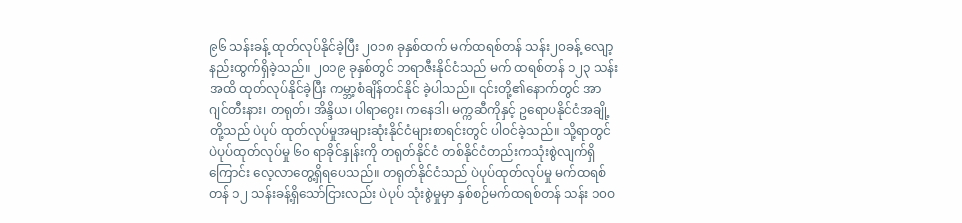၉၆ သန်းခန့် ထုတ်လုပ်နိုင်ခဲ့ပြီး ၂၀၁၈ ခုနှစ်ထက် မက်ထရစ်တန် သန်း၂၀ခန့် လျော့နည်းထွက်ရှိခဲ့သည်။ ၂၀၁၉ ခုနှစ်တွင် ဘရာဇီးနိုင်ငံသည် မက် ထရစ်တန် ၁၂၃ သန်းအထိ ထုတ်လုပ်နိုင်ခဲ့ပြီး ကမ္ဘာ့စံချိန်တင်နိုင် ခဲ့ပါသည်။ ၎င်းတို့၏နောက်တွင် အာဂျင်တီးနား၊ တရုတ်၊ အိန္ဒိယ၊ ပါရာဂွေး၊ ကနေဒါ၊ မက္ကဆီကိုနှင့် ဥရောပနိုင်ငံအချို့တို့သည် ပဲပုပ် ထုတ်လုပ်မှုအများဆုံးနိုင်ငံများစာရင်းတွင် ပါဝင်ခဲ့သည်။ သို့ရာတွင် ပဲပုပ်ထုတ်လုပ်မှု ၆၀ ရာခိုင်နှုန်းကို တရုတ်နိုင်ငံ တစ်နိုင်ငံတည်းကသုံးစွဲလျက်ရှိကြောင်း လေ့လာတွေ့ရှိရပေသည်။ တရုတ်နိုင်ငံသည် ပဲပုပ်ထုတ်လုပ်မှု မက်ထရစ်တန် ၁၂ သန်းခန့်ရှိသော်ငြားလည်း ပဲပုပ် သုံးစွဲမှုမှာ နှစ်စဉ်မက်ထရစ်တန် သန်း ၁၀ဝ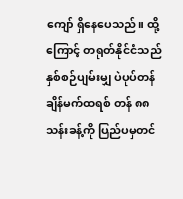ကျော် ရှိနေပေသည်။ ထို့ကြောင့် တရုတ်နိုင်ငံသည် နှစ်စဉ်ပျမ်းမျှ ပဲပုပ်တန်ချိန်မက်ထရစ် တန် ၈၈ သန်းခန့်ကို ပြည်ပမှတင်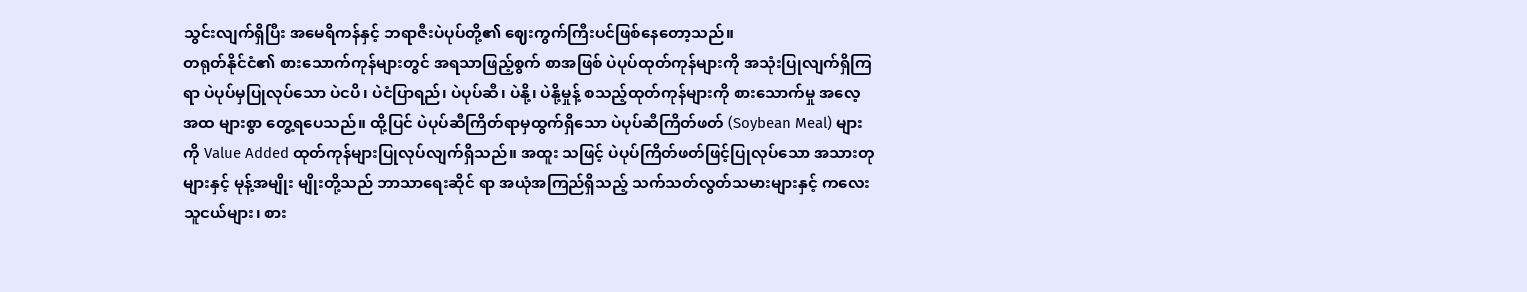သွင်းလျက်ရှိပြီး အမေရိကန်နှင့် ဘရာဇီးပဲပုပ်တို့၏ ဈေးကွက်ကြီးပင်ဖြစ်နေတော့သည်။
တရုတ်နိုင်ငံ၏ စားသောက်ကုန်များတွင် အရသာဖြည့်စွက် စာအဖြစ် ပဲပုပ်ထုတ်ကုန်များကို အသုံးပြုလျက်ရှိကြရာ ပဲပုပ်မှပြုလုပ်သော ပဲငပိ၊ ပဲငံပြာရည်၊ ပဲပုပ်ဆီ၊ ပဲနို့၊ ပဲနို့မှုန့် စသည့်ထုတ်ကုန်များကို စားသောက်မှု အလေ့အထ များစွာ တွေ့ရပေသည်။ ထို့ပြင် ပဲပုပ်ဆီကြိတ်ရာမှထွက်ရှိသော ပဲပုပ်ဆီကြိတ်ဖတ် (Soybean Meal) များကို Value Added ထုတ်ကုန်များပြုလုပ်လျက်ရှိသည်။ အထူး သဖြင့် ပဲပုပ်ကြိတ်ဖတ်ဖြင့်ပြုလုပ်သော အသားတုများနှင့် မုန့်အမျိုး မျိုးတို့သည် ဘာသာရေးဆိုင် ရာ အယုံအကြည်ရှိသည့် သက်သတ်လွတ်သမားများနှင့် ကလေးသူငယ်များ၊ စား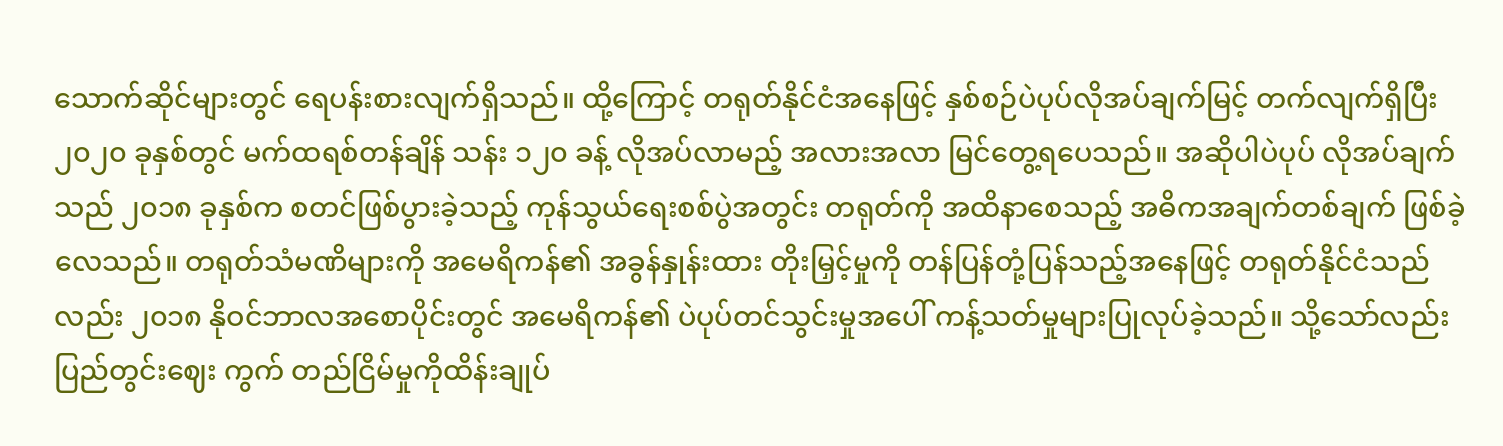သောက်ဆိုင်များတွင် ရေပန်းစားလျက်ရှိသည်။ ထို့ကြောင့် တရုတ်နိုင်ငံအနေဖြင့် နှစ်စဉ်ပဲပုပ်လိုအပ်ချက်မြင့် တက်လျက်ရှိပြီး ၂၀၂၀ ခုနှစ်တွင် မက်ထရစ်တန်ချိန် သန်း ၁၂၀ ခန့် လိုအပ်လာမည့် အလားအလာ မြင်တွေ့ရပေသည်။ အဆိုပါပဲပုပ် လိုအပ်ချက်သည် ၂၀၁၈ ခုနှစ်က စတင်ဖြစ်ပွားခဲ့သည့် ကုန်သွယ်ရေးစစ်ပွဲအတွင်း တရုတ်ကို အထိနာစေသည့် အဓိကအချက်တစ်ချက် ဖြစ်ခဲ့လေသည်။ တရုတ်သံမဏိများကို အမေရိကန်၏ အခွန်နှုန်းထား တိုးမြှင့်မှုကို တန်ပြန်တုံ့ပြန်သည့်အနေဖြင့် တရုတ်နိုင်ငံသည်လည်း ၂၀၁၈ နိုဝင်ဘာလအစောပိုင်းတွင် အမေရိကန်၏ ပဲပုပ်တင်သွင်းမှုအပေါ် ကန့်သတ်မှုများပြုလုပ်ခဲ့သည်။ သို့သော်လည်း ပြည်တွင်းဈေး ကွက် တည်ငြိမ်မှုကိုထိန်းချုပ်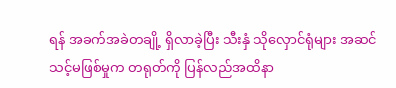ရန် အခက်အခဲတချို့ ရှိလာခဲ့ပြီး သီးနှံ သိုလှောင်ရုံများ အဆင်သင့်မဖြစ်မှုက တရုတ်ကို ပြန်လည်အထိနာ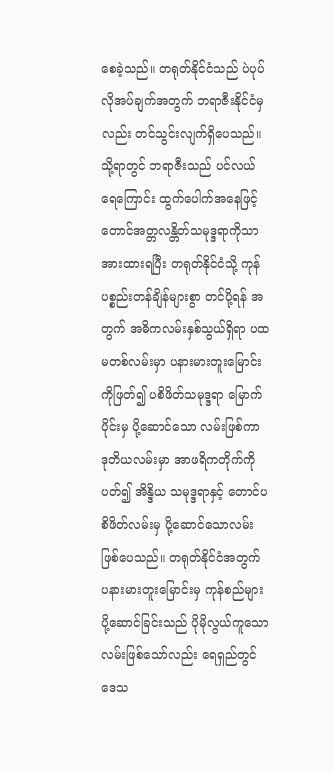စေခဲ့သည်။ တရုတ်နိုင်ငံသည် ပဲပုပ်လိုအပ်ချက်အတွက် ဘရာဇီးနိုင်ငံမှ လည်း တင်သွင်းလျက်ရှိပေသည်။ သို့ရာတွင် ဘရာဇီးသည် ပင်လယ်ရေကြောင်း ထွက်ပေါက်အနေဖြင့် တောင်အတ္တလန္တိတ်သမုဒ္ဒရာကိုသာ အားထားရပြီး တရုတ်နိုင်ငံသို့ ကုန်ပစ္စည်းတန်ချိန်များစွာ တင်ပို့ရန် အတွက် အဓိကလမ်းနှစ်သွယ်ရှိရာ ပထမတစ်လမ်းမှာ ပနားမားတူးမြောင်းကိုဖြတ်၍ ပစိဖိတ်သမုဒ္ဒရာ မြောက်ပိုင်းမှ ပို့ဆောင်သော လမ်းဖြစ်ကာ ဒုတိယလမ်းမှာ အာဖရိကတိုက်ကိုပတ်၍ အိန္ဒိယ သမုဒ္ဒရာနှင့် တောင်ပစိဖိတ်လမ်းမှ ပို့ဆောင်သောလမ်းဖြစ်ပေသည်။ တရုတ်နိုင်ငံအတွက် ပနားမားတူးမြောင်းမှ ကုန်စည်များ ပို့ဆောင်ခြင်းသည် ပိုမိုလွယ်ကူသော လမ်းဖြစ်သော်လည်း ရေရှည်တွင် ဒေသ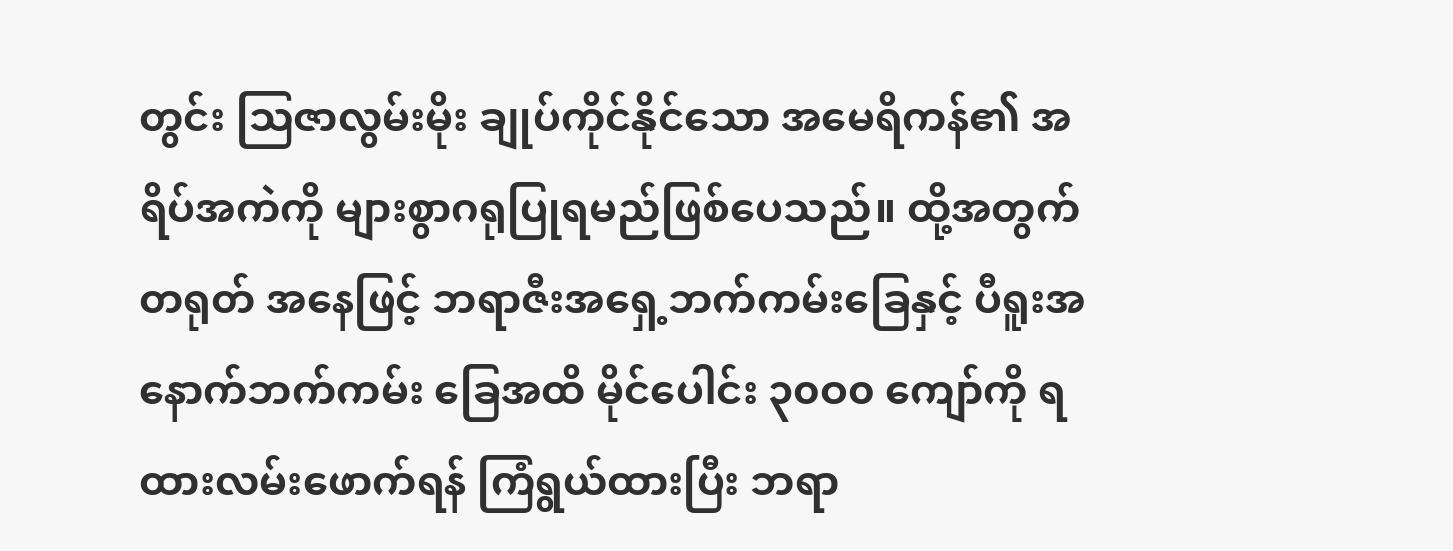တွင်း သြဇာလွမ်းမိုး ချုပ်ကိုင်နိုင်သော အမေရိကန်၏ အရိပ်အကဲကို များစွာဂရုပြုရမည်ဖြစ်ပေသည်။ ထို့အတွက်တရုတ် အနေဖြင့် ဘရာဇီးအရှေ့ဘက်ကမ်းခြေနှင့် ပီရူးအနောက်ဘက်ကမ်း ခြေအထိ မိုင်ပေါင်း ၃၀ဝ၀ ကျော်ကို ရထားလမ်းဖောက်ရန် ကြံရွယ်ထားပြီး ဘရာ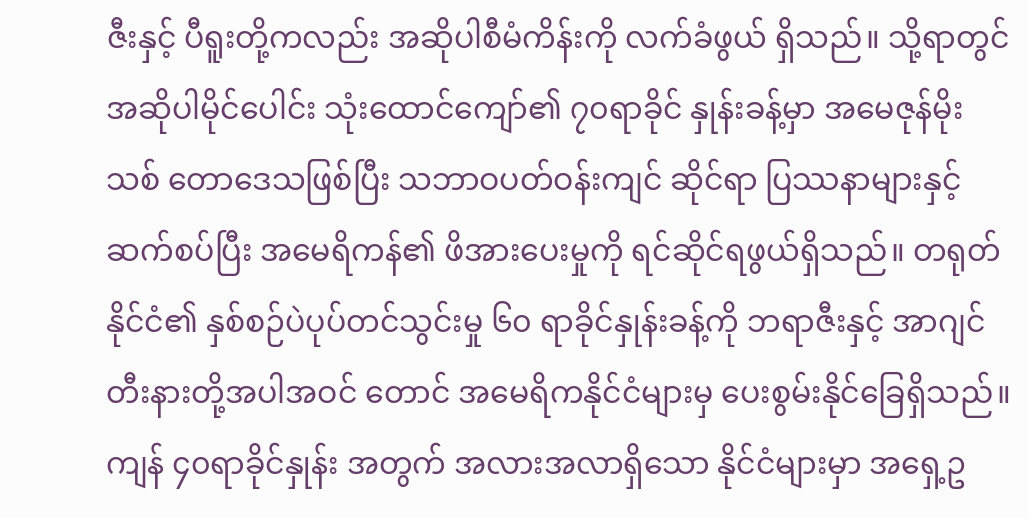ဇီးနှင့် ပီရူးတို့ကလည်း အဆိုပါစီမံကိန်းကို လက်ခံဖွယ် ရှိသည်။ သို့ရာတွင် အဆိုပါမိုင်ပေါင်း သုံးထောင်ကျော်၏ ၇၀ရာခိုင် နှုန်းခန့်မှာ အမေဇုန်မိုးသစ် တောဒေသဖြစ်ပြီး သဘာဝပတ်ဝန်းကျင် ဆိုင်ရာ ပြဿနာများနှင့်ဆက်စပ်ပြီး အမေရိကန်၏ ဖိအားပေးမှုကို ရင်ဆိုင်ရဖွယ်ရှိသည်။ တရုတ်နိုင်ငံ၏ နှစ်စဉ်ပဲပုပ်တင်သွင်းမှု ၆၀ ရာခိုင်နှုန်းခန့်ကို ဘရာဇီးနှင့် အာဂျင်တီးနားတို့အပါအဝင် တောင် အမေရိကနိုင်ငံများမှ ပေးစွမ်းနိုင်ခြေရှိသည်။ ကျန် ၄၀ရာခိုင်နှုန်း အတွက် အလားအလာရှိသော နိုင်ငံများမှာ အရှေ့ဥ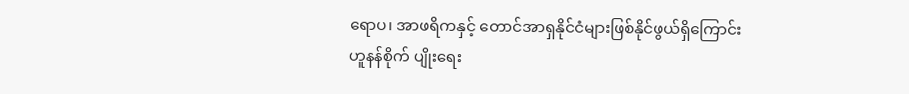ရောပ၊ အာဖရိကနှင့် တောင်အာရှနိုင်ငံများဖြစ်နိုင်ဖွယ်ရှိကြောင်း ဟူနန်စိုက် ပျိုးရေး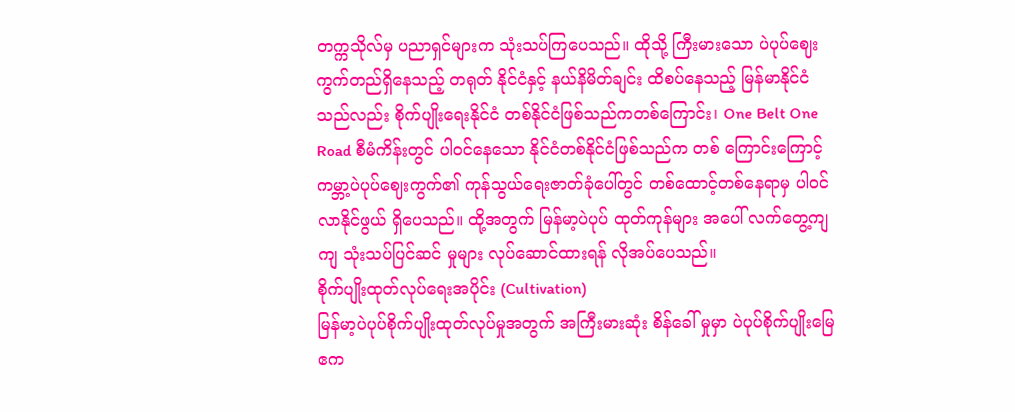တက္ကသိုလ်မှ ပညာရှင်များက သုံးသပ်ကြပေသည်။ ထိုသို့ ကြီးမားသော ပဲပုပ်ဈေးကွက်တည်ရှိနေသည့် တရုတ် နိုင်ငံနှင့် နယ်နိမိတ်ချင်း ထိစပ်နေသည့် မြန်မာနိုင်ငံသည်လည်း စိုက်ပျိုးရေးနိုင်ငံ တစ်နိုင်ငံဖြစ်သည်ကတစ်ကြောင်း၊ One Belt One Road စီမံကိန်းတွင် ပါဝင်နေသော နိုင်ငံတစ်နိုင်ငံဖြစ်သည်က တစ် ကြောင်းကြောင့် ကမ္ဘာ့ပဲပုပ်ဈေးကွက်၏ ကုန်သွယ်ရေးဇာတ်ခုံပေါ်တွင် တစ်ထောင့်တစ်နေရာမှ ပါဝင်လာနိုင်ဖွယ် ရှိပေသည်။ ထို့အတွက် မြန်မာ့ပဲပုပ် ထုတ်ကုန်များ အပေါ် လက်တွေ့ကျကျ သုံးသပ်ပြင်ဆင် မှုများ လုပ်ဆောင်ထားရန် လိုအပ်ပေသည်။
စိုက်ပျိုးထုတ်လုပ်ရေးအပိုင်း (Cultivation)
မြန်မာ့ပဲပုပ်စိုက်ပျိုးထုတ်လုပ်မှုအတွက် အကြီးမားဆုံး စိန်ခေါ် မှုမှာ ပဲပုပ်စိုက်ပျိုးမြေဧက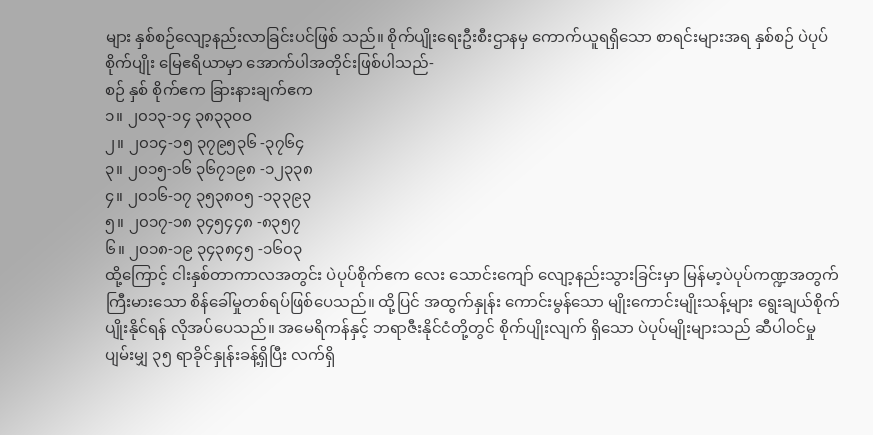များ နှစ်စဉ်လျော့နည်းလာခြင်းပင်ဖြစ် သည်။ စိုက်ပျိုးရေးဦးစီးဌာနမှ ကောက်ယူရရှိသော စာရင်းများအရ နှစ်စဉ် ပဲပုပ်စိုက်ပျိုး မြေဧရိယာမှာ အောက်ပါအတိုင်းဖြစ်ပါသည်-
စဉ် နှစ် စိုက်ဧက ခြားနားချက်ဧက
၁။ ၂၀၁၃-၁၄ ၃၈၃၃၀ဝ
၂။ ၂၀၁၄-၁၅ ၃၇၉၅၃၆ -၃၇၆၄
၃။ ၂၀၁၅-၁၆ ၃၆၇၁၉၈ -၁၂၃၃၈
၄။ ၂၀၁၆-၁၇ ၃၅၃၈၀၅ -၁၃၃၉၃
၅။ ၂၀၁၇-၁၈ ၃၄၅၄၄၈ -၈၃၅၇
၆။ ၂၀၁၈-၁၉ ၃၄၃၈၄၅ -၁၆၀၃
ထို့ကြောင့် ငါးနှစ်တာကာလအတွင်း ပဲပုပ်စိုက်ဧက လေး သောင်းကျော် လျော့နည်းသွားခြင်းမှာ မြန်မာ့ပဲပုပ်ကဏ္ဍအတွက် ကြီးမားသော စိန်ခေါ်မှုတစ်ရပ်ဖြစ်ပေသည်။ ထို့ပြင် အထွက်နှုန်း ကောင်းမွန်သော မျိုးကောင်းမျိုးသန့်များ ရွေးချယ်စိုက်ပျိုးနိုင်ရန် လိုအပ်ပေသည်။ အမေရိကန်နှင့် ဘရာဇီးနိုင်ငံတို့တွင် စိုက်ပျိုးလျက် ရှိသော ပဲပုပ်မျိုးများသည် ဆီပါဝင်မှု ပျမ်းမျှ ၃၅ ရာခိုင်နှုန်းခန့်ရှိပြီး လက်ရှိ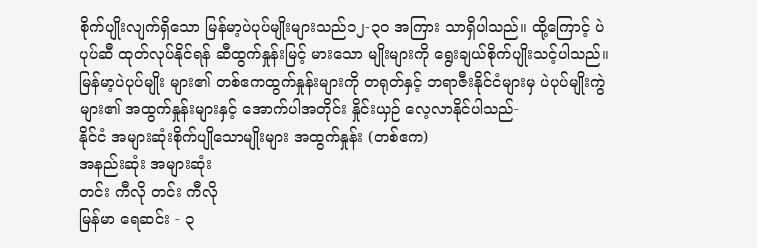စိုက်ပျိုးလျက်ရှိသော မြန်မာ့ပဲပုပ်မျိုးများသည်၁၂-၃၀ အကြား သာရှိပါသည်။ ထို့ကြောင့် ပဲပုပ်ဆီ ထုတ်လုပ်နိုင်ရန် ဆီထွက်နှုန်းမြင့် မားသော မျိုးများကို ရွေးချယ်စိုက်ပျိုးသင့်ပါသည်။ မြန်မာ့ပဲပုပ်မျိုး များ၏ တစ်ဧကထွက်နှုန်းများကို တရုတ်နှင့် ဘရာဇီးနိုင်ငံများမှ ပဲပုပ်မျိုးကွဲများ၏ အထွက်နှုန်းများနှင့် အောက်ပါအတိုင်း နှိုင်းယှဉ် လေ့လာနိုင်ပါသည်-
နိုင်ငံ အများဆုံးစိုက်ပျိုသောမျိုးများ အထွက်နှုန်း (တစ်ဧက)
အနည်းဆုံး အများဆုံး
တင်း ကီလို တင်း ကီလို
မြန်မာ ရေဆင်း - ၃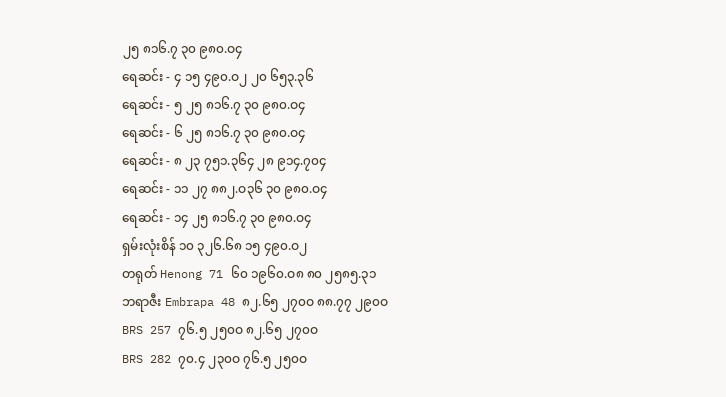၂၅ ၈၁၆.၇ ၃၀ ၉၈၀.ဝ၄
ရေဆင်း - ၄ ၁၅ ၄၉၀.ဝ၂ ၂၀ ၆၅၃.၃၆
ရေဆင်း - ၅ ၂၅ ၈၁၆.၇ ၃၀ ၉၈၀.ဝ၄
ရေဆင်း - ၆ ၂၅ ၈၁၆.၇ ၃၀ ၉၈၀.ဝ၄
ရေဆင်း - ၈ ၂၃ ၇၅၁.၃၆၄ ၂၈ ၉၁၄.၇၀၄
ရေဆင်း - ၁၁ ၂၇ ၈၈၂.ဝ၃၆ ၃၀ ၉၈၀.ဝ၄
ရေဆင်း - ၁၄ ၂၅ ၈၁၆.၇ ၃၀ ၉၈၀.ဝ၄
ရှမ်းလုံးစိန် ၁၀ ၃၂၆.၆၈ ၁၅ ၄၉၀.ဝ၂
တရုတ် Henong 71 ၆၀ ၁၉၆၀.ဝ၈ ၈၀ ၂၅၈၅.၃၁
ဘရာဇီး Embrapa 48 ၈၂.၆၅ ၂၇၀ဝ ၈၈.၇၇ ၂၉၀ဝ
BRS 257 ၇၆.၅ ၂၅၀ဝ ၈၂.၆၅ ၂၇၀ဝ
BRS 282 ၇၀.၄ ၂၃၀ဝ ၇၆.၅ ၂၅၀ဝ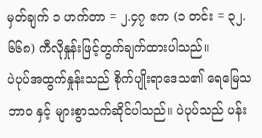မှတ်ချက် ၁ ဟက်တာ = ၂.၄၇ ဧက (၁ တင်း = ၃၂.၆၆၈) ကီလိုနှုန်းဖြင့်တွက်ချက်ထားပါသည်။
ပဲပုပ်အထွက်နှုန်းသည် စိုက်ပျိုးရာဒေသ၏ ရေမြေသဘာဝ နှင့် များစွာသက်ဆိုင်ပါသည်။ ပဲပုပ်သည် ပန်း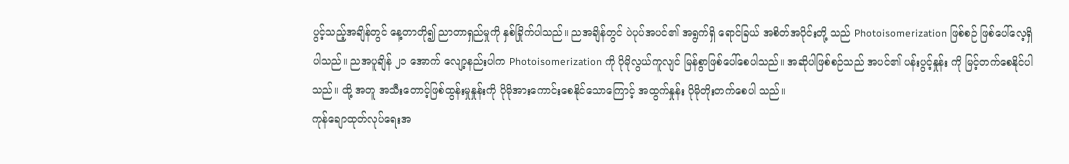ပွင့်သည့်အချိန်တွင် နေ့တာတို၍ ညာတာရှည်မှုကို နှစ်ခြိုက်ပါသည်။ ညအချိန်တွင် ပဲပုပ်အပင်၏ အရွက်ရှိ ရောင်ခြယ် အစိတ်အပိုင်းတို့ သည် Photoisomerization ဖြစ်စဉ် ဖြစ်ပေါ်လေ့ရှိပါသည်။ ညအပူချိန် ၂၁ အောက် လျော့နည်းပါက Photoisomerization ကို ပိုမိုလွယ်ကူလျင် မြန်စွာဖြစ်ပေါ်စေပါသည်။ အဆိုပါဖြစ်စဉ်သည် အပင်၏ ပန်းပွင့်နှုန်း ကို မြင့်တက်စေနိုင်ပါသည်။ ထို့ အတူ အသီးတောင့်ဖြစ်ထွန်းမှုနှုန်းကို ပိုမိုအားကောင်းစေနိုင်သောကြောင့် အထွက်နှုန်း ပိုမိုတိုးတက်စေပါ သည်။
ကုန်ချောထုတ်လုပ်ရေးအ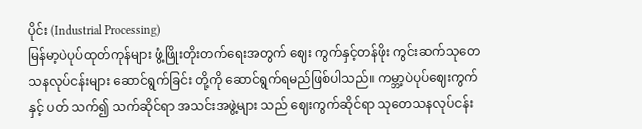ပိုင်း (Industrial Processing)
မြန်မာ့ပဲပုပ်ထုတ်ကုန်များ ဖွံ့ဖြိုးတိုးတက်ရေးအတွက် ဈေး ကွက်နှင့်တန်ဖိုး ကွင်းဆက်သုတေသနလုပ်ငန်းများ ဆောင်ရွက်ခြင်း တို့ကို ဆောင်ရွက်ရမည်ဖြစ်ပါသည်။ ကမ္ဘာ့ပဲပုပ်ဈေးကွက်နှင့် ပတ် သက်၍ သက်ဆိုင်ရာ အသင်းအဖွဲ့များ သည် ဈေးကွက်ဆိုင်ရာ သုတေသနလုပ်ငန်း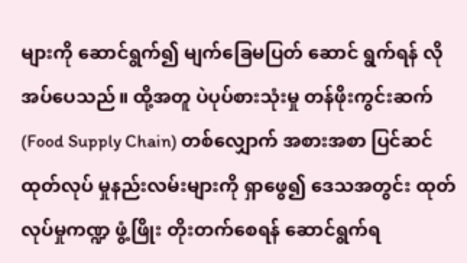များကို ဆောင်ရွက်၍ မျက်ခြေမပြတ် ဆောင် ရွက်ရန် လိုအပ်ပေသည်။ ထို့အတူ ပဲပုပ်စားသုံးမှု တန်ဖိုးကွင်းဆက် (Food Supply Chain) တစ်လျှောက် အစားအစာ ပြင်ဆင်ထုတ်လုပ် မှုနည်းလမ်းများကို ရှာဖွေ၍ ဒေသအတွင်း ထုတ်လုပ်မှုကဏ္ဍ ဖွံ့ဖြိုး တိုးတက်စေရန် ဆောင်ရွက်ရ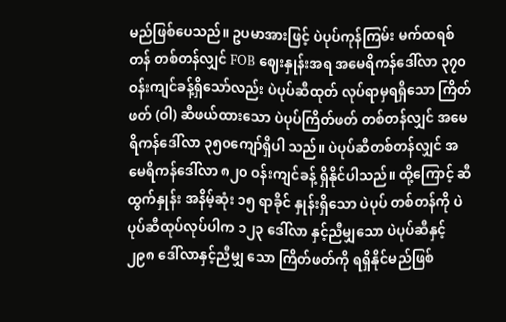မည်ဖြစ်ပေသည်။ ဥပမာအားဖြင့် ပဲပုပ်ကုန်ကြမ်း မက်ထရစ်တန် တစ်တန်လျှင် FOB ဈေးနှုန်းအရ အမေရိကန်ဒေါ်လာ ၃၇၀ ဝန်းကျင်ခန့်ရှိသော်လည်း ပဲပုပ်ဆီထုတ် လုပ်ရာမှရရှိသော ကြိတ်ဖတ် (ဝါ) ဆီဖယ်ထားသော ပဲပုပ်ကြိတ်ဖတ် တစ်တန်လျှင် အမေရိကန်ဒေါ်လာ ၃၅၀ကျော်ရှိပါ သည်။ ပဲပုပ်ဆီတစ်တန်လျှင် အမေရိကန်ဒေါ်လာ ၈၂၀ ဝန်းကျင်ခန့် ရှိနိုင်ပါသည်။ ထို့ကြောင့် ဆီ ထွက်နှုန်း အနိမ့်ဆုံး ၁၅ ရာခိုင် နှုန်းရှိသော ပဲပုပ် တစ်တန်ကို ပဲပုပ်ဆီထုပ်လုပ်ပါက ၁၂၃ ဒေါ်လာ နှင့်ညီမျှသော ပဲပုပ်ဆီနှင့် ၂၉၈ ဒေါ်လာနှင့်ညီမျှ သော ကြိတ်ဖတ်ကို ရရှိနိုင်မည်ဖြစ်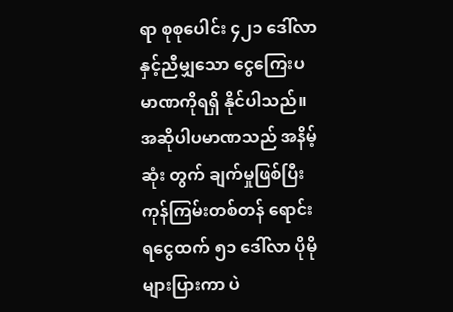ရာ စုစုပေါင်း ၄၂၁ ဒေါ်လာနှင့်ညီမျှသော ငွေကြေးပမာဏကိုရရှိ နိုင်ပါသည်။ အဆိုပါပမာဏသည် အနိမ့်ဆုံး တွက် ချက်မှုဖြစ်ပြီး ကုန်ကြမ်းတစ်တန် ရောင်းရငွေထက် ၅၁ ဒေါ်လာ ပိုမိုများပြားကာ ပဲ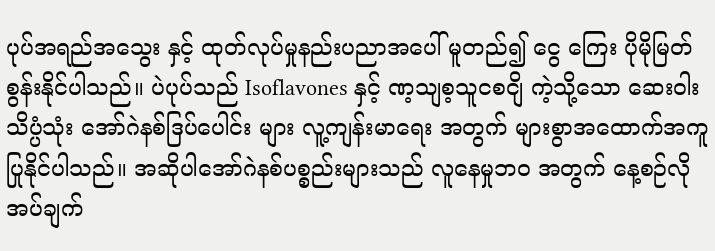ပုပ်အရည်အသွေး နှင့် ထုတ်လုပ်မှုနည်းပညာအပေါ် မူတည်၍ ငွေ ကြေး ပိုမိုမြတ်စွန်းနိုင်ပါသည်။ ပဲပုပ်သည် Isoflavones နှင့် ဏ့သျစ့သူငစငျိ ကဲ့သို့သော ဆေးဝါးသိပ္ပံသုံး အော်ဂဲနစ်ဒြပ်ပေါင်း များ လူ့ကျန်းမာရေး အတွက် များစွာအထောက်အကူပြုနိုင်ပါသည်။ အဆိုပါအော်ဂဲနစ်ပစ္စည်းများသည် လူနေမှုဘဝ အတွက် နေ့စဉ်လိုအပ်ချက်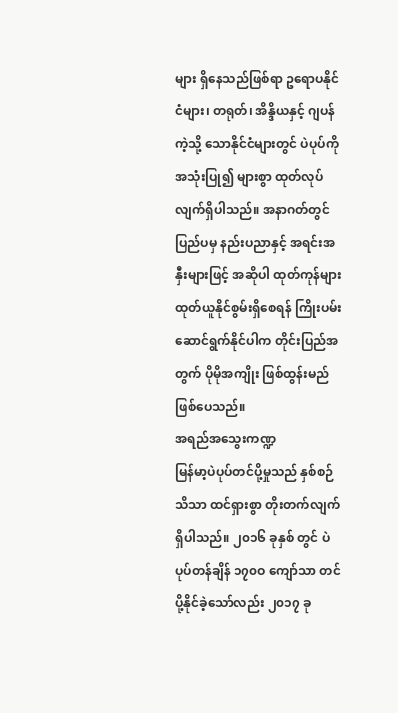များ ရှိနေသည်ဖြစ်ရာ ဥရောပနိုင်ငံများ၊ တရုတ်၊ အိန္ဒိယနှင့် ဂျပန်ကဲ့သို့ သောနိုင်ငံများတွင် ပဲပုပ်ကိုအသုံးပြု၍ များစွာ ထုတ်လုပ်လျက်ရှိပါသည်။ အနာဂတ်တွင် ပြည်ပမှ နည်းပညာနှင့် အရင်းအနှီးများဖြင့် အဆိုပါ ထုတ်ကုန်များ ထုတ်ယူနိုင်စွမ်းရှိစေရန် ကြိုးပမ်း ဆောင်ရွက်နိုင်ပါက တိုင်းပြည်အတွက် ပိုမိုအကျိုး ဖြစ်ထွန်းမည် ဖြစ်ပေသည်။
အရည်အသွေးကဏ္ဍ
မြန်မာ့ပဲပုပ်တင်ပို့မှုသည် နှစ်စဉ်သိသာ ထင်ရှားစွာ တိုးတက်လျက်ရှိပါသည်။ ၂၀၁၆ ခုနှစ် တွင် ပဲပုပ်တန်ချိန် ၁၇၀ဝ ကျော်သာ တင်ပို့နိုင်ခဲ့သော်လည်း ၂၀၁၇ ခု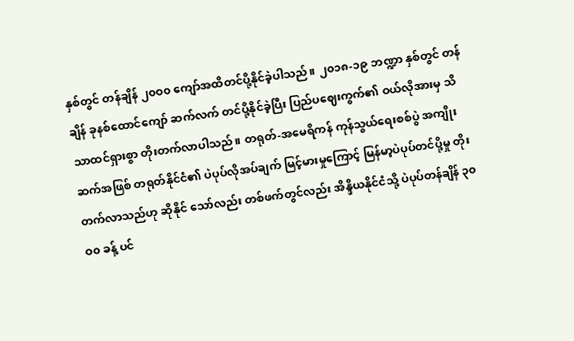နှစ်တွင် တန်ချိန် ၂၀ဝ၀ ကျော်အထိတင်ပို့နိုင်ခဲ့ပါသည်။ ၂၀၁၈-၁၉ ဘဏ္ဍာ နှစ်တွင် တန်ချိန် ခုနစ်ထောင်ကျော် ဆက်လက် တင်ပို့နိုင်ခဲ့ပြီး ပြည်ပဈေးကွက်၏ ဝယ်လိုအားမှ သိသာထင်ရှားစွာ တိုးတက်လာပါသည်။ တရုတ်-အမေရိကန် ကုန်သွယ်ရေးစစ်ပွဲ အကျိုးဆက်အဖြစ် တရုတ်နိုင်ငံ၏ ပဲပုပ်လိုအပ်ချက် မြင့်မားမှုကြောင့် မြန်မာ့ပဲပုပ်တင်ပို့မှု တိုးတက်လာသည်ဟု ဆိုနိုင် သော်လည်း တစ်ဖက်တွင်လည်း အိန္ဒိယနိုင်ငံသို့ ပဲပုပ်တန်ချိန် ၃၀ဝ၀ ခန့် ပင်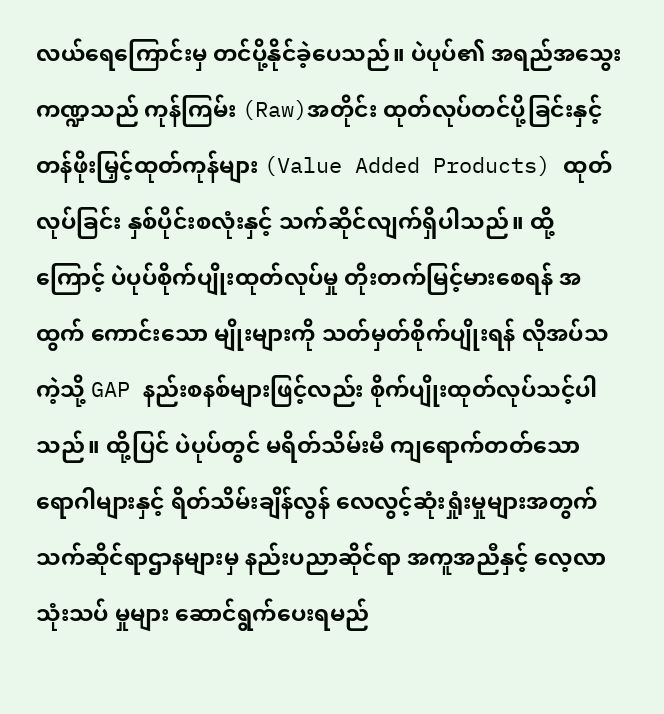လယ်ရေကြောင်းမှ တင်ပို့နိုင်ခဲ့ပေသည်။ ပဲပုပ်၏ အရည်အသွေးကဏ္ဍသည် ကုန်ကြမ်း (Raw)အတိုင်း ထုတ်လုပ်တင်ပို့ခြင်းနှင့် တန်ဖိုးမြှင့်ထုတ်ကုန်များ (Value Added Products) ထုတ်လုပ်ခြင်း နှစ်ပိုင်းစလုံးနှင့် သက်ဆိုင်လျက်ရှိပါသည်။ ထို့ကြောင့် ပဲပုပ်စိုက်ပျိုးထုတ်လုပ်မှု တိုးတက်မြင့်မားစေရန် အထွက် ကောင်းသော မျိုးများကို သတ်မှတ်စိုက်ပျိုးရန် လိုအပ်သကဲ့သို့ GAP နည်းစနစ်များဖြင့်လည်း စိုက်ပျိုးထုတ်လုပ်သင့်ပါသည်။ ထို့ပြင် ပဲပုပ်တွင် မရိတ်သိမ်းမီ ကျရောက်တတ်သော ရောဂါများနှင့် ရိတ်သိမ်းချိန်လွန် လေလွင့်ဆုံးရှုံးမှုများအတွက် သက်ဆိုင်ရာဌာနများမှ နည်းပညာဆိုင်ရာ အကူအညီနှင့် လေ့လာသုံးသပ် မှုများ ဆောင်ရွက်ပေးရမည်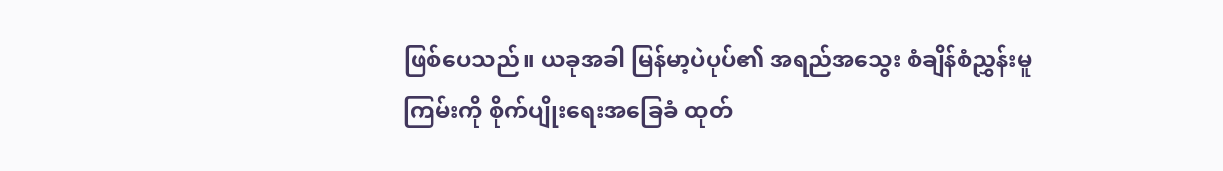ဖြစ်ပေသည်။ ယခုအခါ မြန်မာ့ပဲပုပ်၏ အရည်အသွေး စံချိန်စံညွှန်းမူကြမ်းကို စိုက်ပျိုးရေးအခြေခံ ထုတ်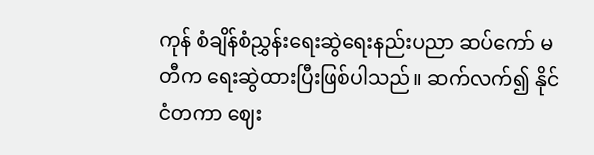ကုန် စံချိန်စံညွှန်းရေးဆွဲရေးနည်းပညာ ဆပ်ကော် မတီက ရေးဆွဲထားပြီးဖြစ်ပါသည်။ ဆက်လက်၍ နိုင်ငံတကာ ဈေး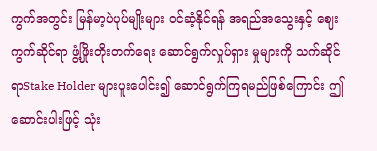ကွက်အတွင်း မြန်မာ့ပဲပုပ်မျိုးများ ဝင်ဆံ့နိုင်ရန် အရည်အသွေးနှင့် ဈေးကွက်ဆိုင်ရာ ဖွံ့ဖြိုးတိုးတက်ရေး ဆောင်ရွက်လှုပ်ရှား မှုများကို သက်ဆိုင်ရာStake Holder များပူးပေါင်း၍ ဆောင်ရွက်ကြရမည်ဖြစ်ကြောင်း ဤဆောင်းပါးဖြင့် သုံး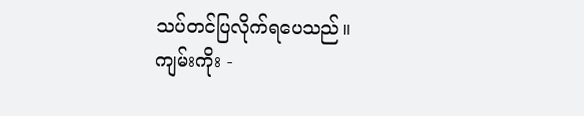သပ်တင်ပြလိုက်ရပေသည်။
ကျမ်းကိုး -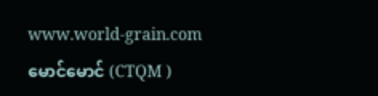www.world-grain.com
မောင်မောင် (CTQM )